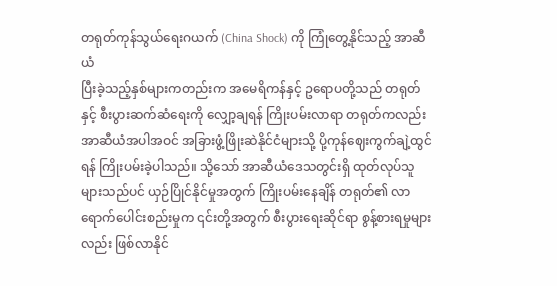တရုတ်ကုန်သွယ်ရေးဂယက် (China Shock) ကို ကြုံတွေ့နိုင်သည့် အာဆီယံ
ပြီးခဲ့သည့်နှစ်များကတည်းက အမေရိကန်နှင့် ဥရောပတို့သည် တရုတ်နှင့် စီးပွားဆက်ဆံရေးကို လျှော့ချရန် ကြိုးပမ်းလာရာ တရုတ်ကလည်း အာဆီယံအပါအဝင် အခြားဖွံ့ဖြိုးဆဲနိုင်ငံများသို့ ပို့ကုန်ဈေးကွက်ချဲ့ထွင်ရန် ကြိုးပမ်းခဲ့ပါသည်။ သို့သော် အာဆီယံဒေသတွင်းရှိ ထုတ်လုပ်သူများသည်ပင် ယှဉ်ပြိုင်နိုင်မှုအတွက် ကြိုးပမ်းနေချိန် တရုတ်၏ လာရောက်ပေါင်းစည်းမှုက ၎င်းတို့အတွက် စီးပွားရေးဆိုင်ရာ စွန့်စားရမှုများလည်း ဖြစ်လာနိုင်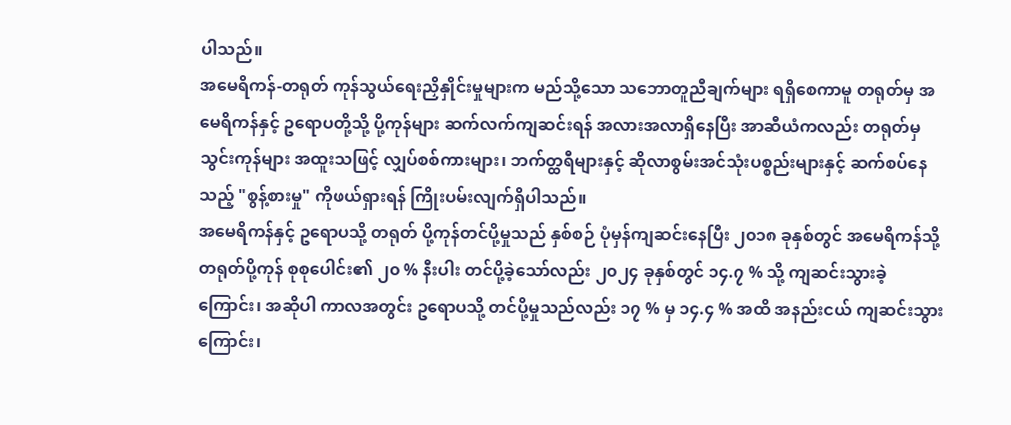ပါသည်။
အမေရိကန်-တရုတ် ကုန်သွယ်ရေးညှိနှိုင်းမှုများက မည်သို့သော သဘောတူညီချက်များ ရရှိစေကာမူ တရုတ်မှ အမေရိကန်နှင့် ဥရောပတို့သို့ ပို့ကုန်များ ဆက်လက်ကျဆင်းရန် အလားအလာရှိနေပြီး အာဆီယံကလည်း တရုတ်မှ သွင်းကုန်များ အထူးသဖြင့် လျှပ်စစ်ကားများ၊ ဘက်တ္ထရီများနှင့် ဆိုလာစွမ်းအင်သုံးပစ္စည်းများနှင့် ဆက်စပ်နေသည့် "စွန့်စားမှု" ကိုဖယ်ရှားရန် ကြိုးပမ်းလျက်ရှိပါသည်။
အမေရိကန်နှင့် ဥရောပသို့ တရုတ် ပို့ကုန်တင်ပို့မှုသည် နှစ်စဉ် ပုံမှန်ကျဆင်းနေပြီး ၂၀၁၈ ခုနှစ်တွင် အမေရိကန်သို့ တရုတ်ပို့ကုန် စုစုပေါင်း၏ ၂၀ % နီးပါး တင်ပို့ခဲ့သော်လည်း ၂၀၂၄ ခုနှစ်တွင် ၁၄.၇ % သို့ ကျဆင်းသွားခဲ့ကြောင်း၊ အဆိုပါ ကာလအတွင်း ဥရောပသို့ တင်ပို့မှုသည်လည်း ၁၇ % မှ ၁၄.၄ % အထိ အနည်းငယ် ကျဆင်းသွားကြောင်း၊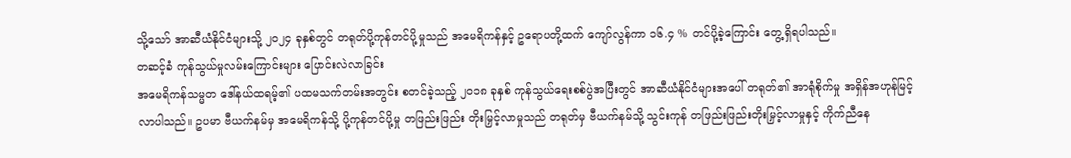သို့သော် အာဆီယံနိုင်ငံများသို့ ၂၀၂၄ ခုနှစ်တွင် တရုတ်ပို့ကုန်တင်ပို့မှုသည် အမေရိကန်နှင့် ဥရောပတို့ထက် ကျော်လွန်ကာ ၁၆.၄ % တင်ပို့ခဲ့ကြောင်း တွေ့ရှိရပါသည်။
တဆင့်ခံ ကုန်သွယ်မှုလမ်းကြောင်းများ ပြောင်းလဲလာခြင်း
အမေရိကန်သမ္မတ ဒေါ်နယ်ထရမ့်၏ ပထမသက်တမ်းအတွင်း စတင်ခဲ့သည့် ၂၀၁၈ ခုနှစ် ကုန်သွယ်ရေးစစ်ပွဲအပြီးတွင် အာဆီယံနိုင်ငံများအပေါ် တရုတ်၏ အာရုံစိုက်မှု အရှိန်အဟုန်မြင့်လာပါသည်။ ဥပမာ ဗီယက်နမ်မှ အမေရိကန်သို့ ပို့ကုန်တင်ပို့မှု တဖြည်းဖြည်း တိုးမြှင့်လာမှုသည် တရုတ်မှ ဗီယက်နမ်သို့ သွင်းကုန် တဖြည်းဖြည်းတိုးမြှင့်လာမှုနှင့် ကိုက်ညီနေ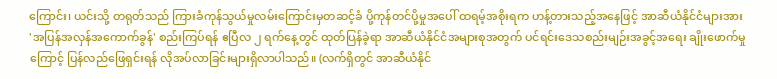ကြောင်း၊ ယင်းသို့ တရုတ်သည် ကြားခံကုန်သွယ်မှုလမ်းကြောင်းမှတဆင့်ခံ ပို့ကုန်တင်ပို့မှုအပေါ် ထရမ့်အစိုးရက ဟန့်တားသည့်အနေဖြင့် အာဆီယံနိုင်ငံများအား 'အပြန်အလှန်အကောက်ခွန်' စည်းကြပ်ရန် ဧပြီလ ၂ ရက်နေ့တွင် ထုတ်ပြန်ခဲ့ရာ အာဆီယံနိုင်ငံအများစုအတွက် ပင်ရင်းဒေသစည်းမျဉ်းအခွင့်အရေး ချိုးဖောက်မှုကြောင့် ပြန်လည်ဖြေရှင်းရန် လိုအပ်လာခြင်းများရှိလာပါသည်။ (လက်ရှိတွင် အာဆီယံနိုင်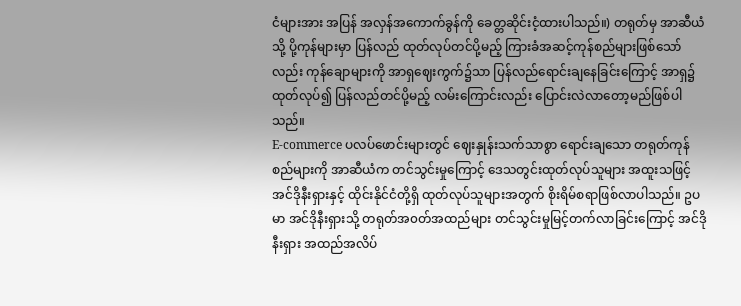ငံများအား အပြန် အလှန်အကောက်ခွန်ကို ခေတ္တဆိုင်းငံ့ထားပါသည်။) တရုတ်မှ အာဆီယံသို့ ပို့ကုန်များမှာ ပြန်လည် ထုတ်လုပ်တင်ပို့မည့် ကြားခံအဆင့်ကုန်စည်များဖြစ်သော်လည်း ကုန်ချောများကို အာရှဈေးကွက်၌သာ ပြန်လည်ရောင်းချနေခြင်းကြောင့် အာရှ၌ ထုတ်လုပ်၍ ပြန်လည်တင်ပို့မည့် လမ်းကြောင်းလည်း ပြောင်းလဲလာတော့မည်ဖြစ်ပါသည်။
E-commerce ပလပ်ဖောင်းများတွင် ဈေးနှုန်းသက်သာစွာ ရောင်းချသော တရုတ်ကုန်စည်များကို အာဆီယံက တင်သွင်းမှုကြောင့် ဒေသတွင်းထုတ်လုပ်သူများ အထူးသဖြင့် အင်ဒိုနီးရှားနှင့် ထိုင်းနိုင်ငံတို့ရှိ ထုတ်လုပ်သူများအတွက် စိုးရိမ်စရာဖြစ်လာပါသည်။ ဥပမာ အင်ဒိုနီးရှားသို့ တရုတ်အ၀တ်အထည်များ တင်သွင်းမှုမြင့်တက်လာခြင်းကြောင့် အင်ဒိုနီးရှား အထည်အလိပ်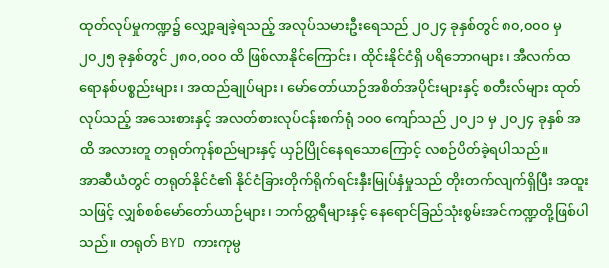ထုတ်လုပ်မှုကဏ္ဍ၌ လျှော့ချခဲ့ရသည့် အလုပ်သမားဦးရေသည် ၂၀၂၄ ခုနှစ်တွင် ၈၀,၀၀၀ မှ ၂၀၂၅ ခုနှစ်တွင် ၂၈၀,၀၀၀ ထိ ဖြစ်လာနိုင်ကြောင်း၊ ထိုင်းနိုင်ငံရှိ ပရိဘောဂများ၊ အီလက်ထရောနစ်ပစ္စည်းများ၊ အထည်ချုပ်များ၊ မော်တော်ယာဉ်အစိတ်အပိုင်းများနှင့် စတီးလ်များ ထုတ်လုပ်သည့် အသေးစားနှင့် အလတ်စားလုပ်ငန်းစက်ရုံ ၁၀၀ ကျော်သည် ၂၀၂၁ မှ ၂၀၂၄ ခုနှစ် အထိ အလားတူ တရုတ်ကုန်စည်များနှင့် ယှဉ်ပြိုင်နေရသောကြောင့် လစဉ်ပိတ်ခဲ့ရပါသည်။
အာဆီယံတွင် တရုတ်နိုင်ငံ၏ နိုင်ငံခြားတိုက်ရိုက်ရင်းနှီးမြုပ်နှံမှုသည် တိုးတက်လျက်ရှိပြီး အထူးသဖြင့် လျှစ်စစ်မော်တော်ယာဉ်များ၊ ဘက်တ္ထရီများနှင့် နေရောင်ခြည်သုံးစွမ်းအင်ကဏ္ဍတို့ဖြစ်ပါသည်။ တရုတ် BYD ကားကုမ္ပ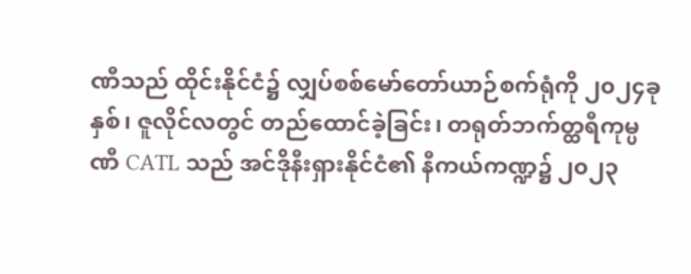ဏီသည် ထိုင်းနိုင်ငံ၌ လျှပ်စစ်မော်တော်ယာဉ်စက်ရုံကို ၂၀၂၄ခုနှစ်၊ ဇူလိုင်လတွင် တည်ထောင်ခဲ့ခြင်း၊ တရုတ်ဘက်တ္ထရီကုမ္ပဏီ CATL သည် အင်ဒိုနီးရှားနိုင်ငံ၏ နီကယ်ကဏ္ဍ၌ ၂၀၂၃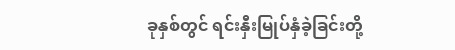ခုနှစ်တွင် ရင်းနှီးမြုပ်နှံခဲ့ခြင်းတို့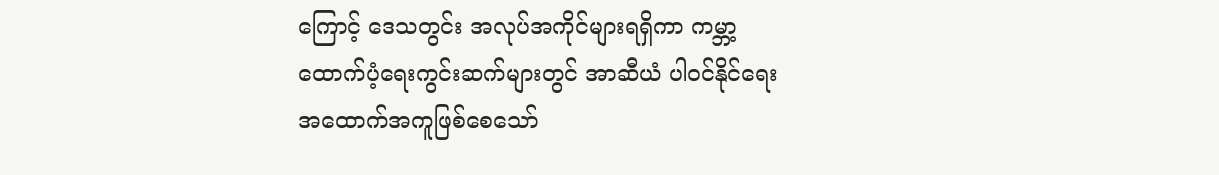ကြောင့် ဒေသတွင်း အလုပ်အကိုင်များရရှိကာ ကမ္ဘာ့ထောက်ပံ့ရေးကွင်းဆက်များတွင် အာဆီယံ ပါဝင်နိုင်ရေး အထောက်အကူဖြစ်စေသော်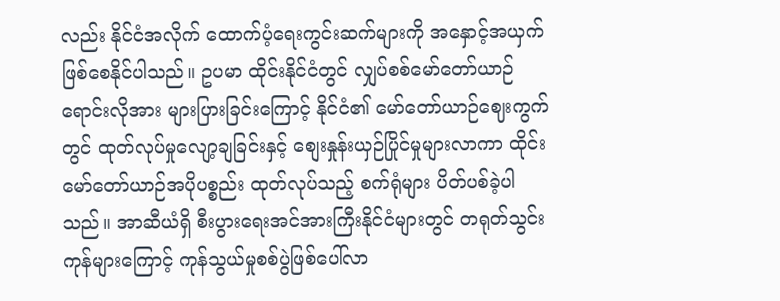လည်း နိုင်ငံအလိုက် ထောက်ပံ့ရေးကွင်းဆက်များကို အနှောင့်အယှက်ဖြစ်စေနိုင်ပါသည်။ ဥပမာ ထိုင်းနိုင်ငံတွင် လျှပ်စစ်မော်တော်ယာဉ် ရောင်းလိုအား များပြားခြင်းကြောင့် နိုင်ငံ၏ မော်တော်ယာဉ်ဈေးကွက်တွင် ထုတ်လုပ်မှုလျော့ချခြင်းနှင့် စျေးနှုန်းယှဉ်ပြိုင်မှုများလာကာ ထိုင်း မော်တော်ယာဉ်အပိုပစ္စည်း ထုတ်လုပ်သည့် စက်ရုံများ ပိတ်ပစ်ခဲ့ပါသည်။ အာဆီယံရှိ စီးပွားရေးအင်အားကြီးနိုင်ငံများတွင် တရုတ်သွင်းကုန်များကြောင့် ကုန်သွယ်မှုစစ်ပွဲဖြစ်ပေါ်လာ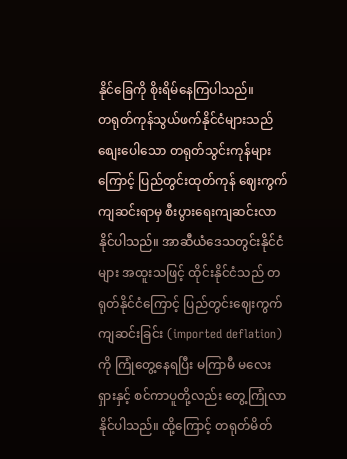နိုင်ခြေကို စိုးရိမ်နေကြပါသည်။
တရုတ်ကုန်သွယ်ဖက်နိုင်ငံများသည် စျေးပေါသော တရုတ်သွင်းကုန်များကြောင့် ပြည်တွင်းထုတ်ကုန် ဈေးကွက်ကျဆင်းရာမှ စီးပွားရေးကျဆင်းလာနိုင်ပါသည်။ အာဆီယံဒေသတွင်းနိုင်ငံများ အထူးသဖြင့် ထိုင်းနိုင်ငံသည် တရုတ်နိုင်ငံကြောင့် ပြည်တွင်းဈေးကွက်ကျဆင်းခြင်း (imported deflation) ကို ကြုံတွေ့နေရပြီး မကြာမီ မလေးရှားနှင့် စင်ကာပူတို့လည်း တွေ့ကြုံလာနိုင်ပါသည်။ ထို့ကြောင့် တရုတ်မိတ်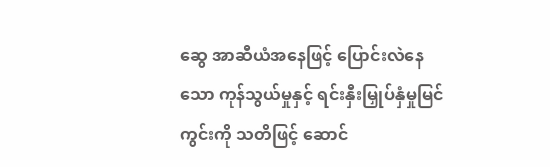ဆွေ အာဆီယံအနေဖြင့် ပြောင်းလဲနေသော ကုန်သွယ်မှုနှင့် ရင်းနှီးမြှုပ်နှံမှုမြင်ကွင်းကို သတိဖြင့် ဆောင်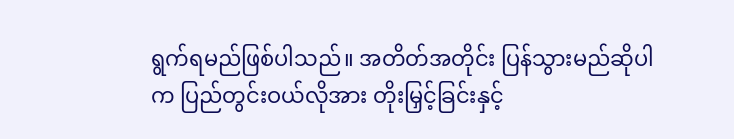ရွက်ရမည်ဖြစ်ပါသည်။ အတိတ်အတိုင်း ပြန်သွားမည်ဆိုပါက ပြည်တွင်းဝယ်လိုအား တိုးမြှင့်ခြင်းနှင့်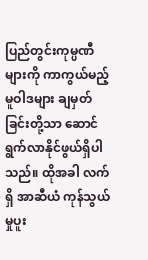ပြည်တွင်းကုမ္ပဏီများကို ကာကွယ်မည့် မူဝါဒများ ချမှတ်ခြင်းတို့သာ ဆောင်ရွက်လာနိုင်ဖွယ်ရှိပါသည်။ ထိုအခါ လက်ရှိ အာဆီယံ ကုန်သွယ်မှုပူး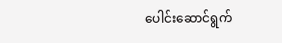ပေါင်းဆောင်ရွက်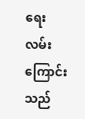ရေး လမ်းကြောင်းသည်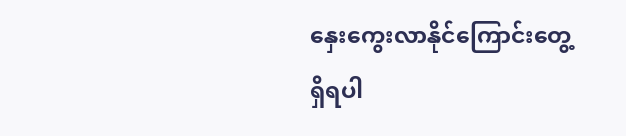နှေးကွေးလာနိုင်ကြောင်းတွေ့ရှိရပါ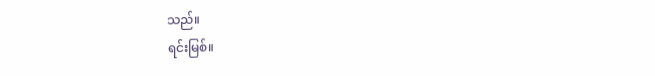သည်။
ရင်းမြစ်။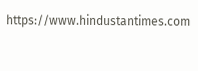https://www.hindustantimes.com